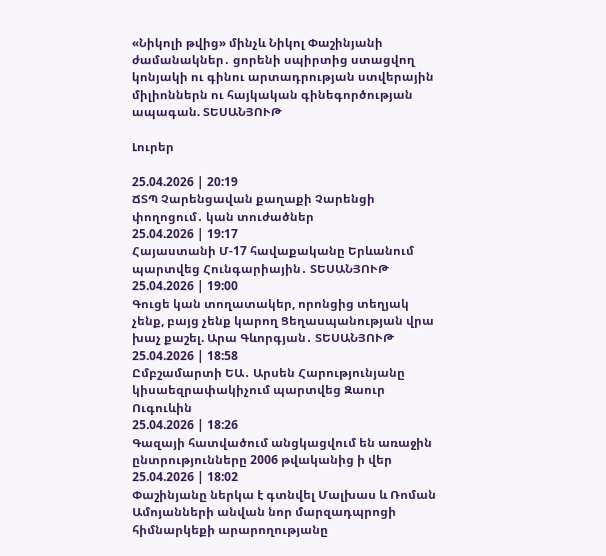«Նիկոլի թվից» մինչև Նիկոլ Փաշինյանի ժամանակներ․ ցորենի սպիրտից ստացվող կոնյակի ու գինու արտադրության ստվերային միլիոններն ու հայկական գինեգործության ապագան. ՏԵՍԱՆՅՈՒԹ

Լուրեր

25.04.2026 | 20:19
ՃՏՊ Չարենցավան քաղաքի Չարենցի փողոցում․ կան տուժածներ
25.04.2026 | 19:17
Հայաստանի Մ-17 հավաքականը Երևանում պարտվեց Հունգարիային․ ՏԵՍԱՆՅՈՒԹ
25.04.2026 | 19:00
Գուցե կան տողատակեր, որոնցից տեղյակ չենք, բայց չենք կարող Ցեղասպանության վրա խաչ քաշել. Արա Գևորգյան․ ՏԵՍԱՆՅՈՒԹ
25.04.2026 | 18:58
Ըմբշամարտի ԵԱ․ Արսեն Հարությունյանը կիսաեզրափակիչում պարտվեց Զաուր Ուգուևին
25.04.2026 | 18:26
Գազայի հատվածում անցկացվում են առաջին ընտրությունները 2006 թվականից ի վեր
25.04.2026 | 18:02
Փաշինյանը ներկա է գտնվել Մալխաս և Ռոման Ամոյանների անվան նոր մարզադպրոցի հիմնարկեքի արարողությանը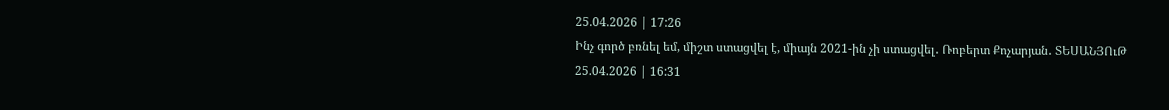25.04.2026 | 17:26
Ինչ գործ բռնել եմ, միշտ ստացվել է, միայն 2021-ին չի ստացվել․ Ռոբերտ Քոչարյան․ ՏԵՍԱՆՅՈւԹ
25.04.2026 | 16:31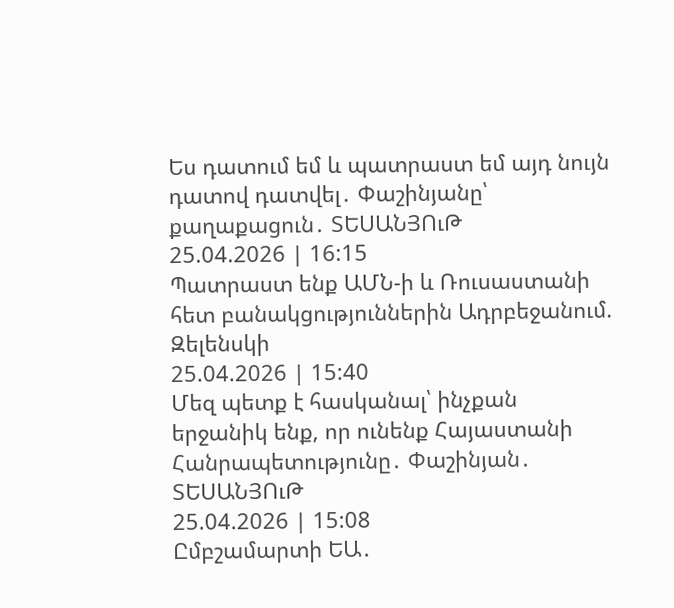Ես դատում եմ և պատրաստ եմ այդ նույն դատով դատվել․ Փաշինյանը՝ քաղաքացուն․ ՏԵՍԱՆՅՈւԹ
25.04.2026 | 16:15
Պատրաստ ենք ԱՄՆ-ի և Ռուսաստանի հետ բանակցություններին Ադրբեջանում. Զելենսկի
25.04.2026 | 15:40
Մեզ պետք է հասկանալ՝ ինչքան երջանիկ ենք, որ ունենք Հայաստանի Հանրապետությունը․ Փաշինյան․ ՏԵՍԱՆՅՈւԹ
25.04.2026 | 15:08
Ըմբշամարտի ԵԱ․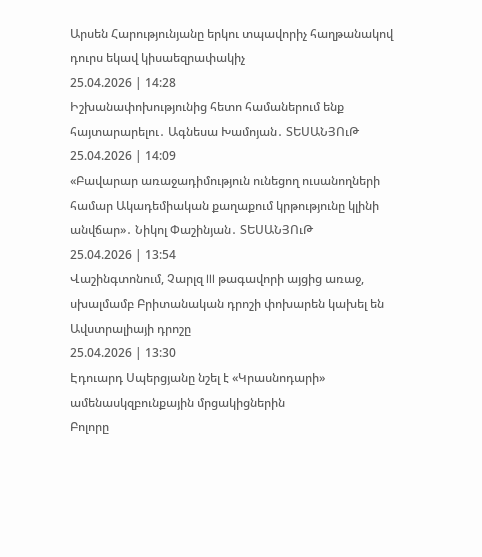Արսեն Հարությունյանը երկու տպավորիչ հաղթանակով դուրս եկավ կիսաեզրափակիչ
25.04.2026 | 14:28
Իշխանափոխությունից հետո համաներում ենք հայտարարելու․ Ագնեսա Խամոյան․ ՏԵՍԱՆՅՈւԹ
25.04.2026 | 14:09
«Բավարար առաջադիմություն ունեցող ուսանողների համար Ակադեմիական քաղաքում կրթությունը կլինի անվճար»․ Նիկոլ Փաշինյան․ ՏԵՍԱՆՅՈւԹ
25.04.2026 | 13:54
Վաշինգտոնում, Չարլզ III թագավորի այցից առաջ, սխալմամբ Բրիտանական դրոշի փոխարեն կախել են Ավստրալիայի դրոշը
25.04.2026 | 13:30
Էդուարդ Սպերցյանը նշել է «Կրասնոդարի» ամենասկզբունքային մրցակիցներին
Բոլորը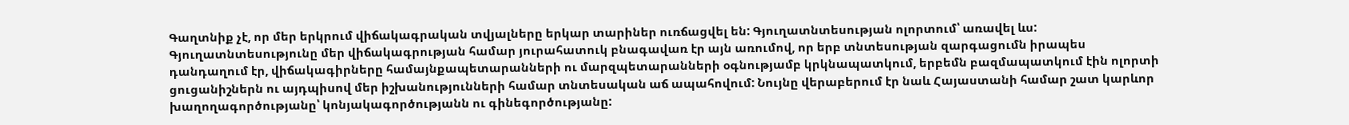Գաղտնիք չէ, որ մեր երկրում վիճակագրական տվյալները երկար տարիներ ուռճացվել են: Գյուղատնտեսության ոլորտում՝ առավել ևս: Գյուղատնտեսությունը մեր վիճակագրության համար յուրահատուկ բնագավառ էր այն առումով, որ երբ տնտեսության զարգացումն իրապես դանդաղում էր, վիճակագիրները համայնքապետարանների ու մարզպետարանների օգնությամբ կրկնապատկում, երբեմն բազմապատկում էին ոլորտի ցուցանիշներն ու այդպիսով մեր իշխանությունների համար տնտեսական աճ ապահովում: Նույնը վերաբերում էր նաև Հայաստանի համար շատ կարևոր խաղողագործությանը՝ կոնյակագործությանն ու գինեգործությանը: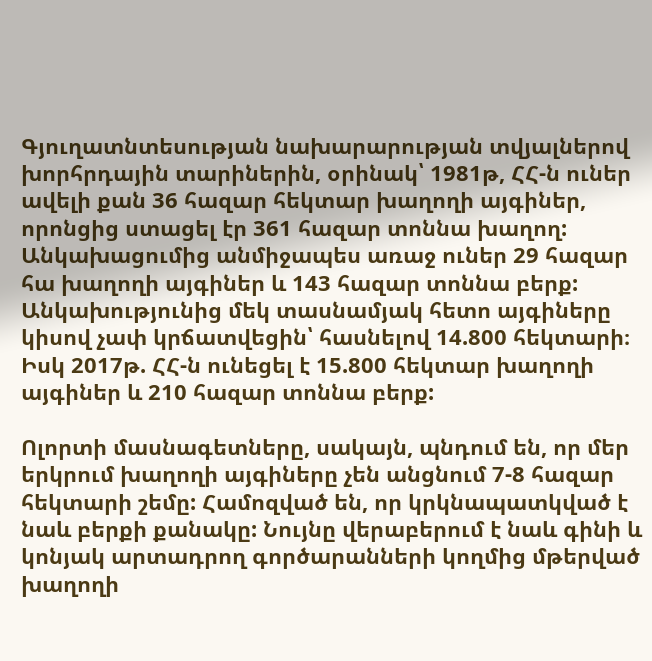Գյուղատնտեսության նախարարության տվյալներով խորհրդային տարիներին, օրինակ՝ 1981թ, ՀՀ-ն ուներ ավելի քան 36 հազար հեկտար խաղողի այգիներ, որոնցից ստացել էր 361 հազար տոննա խաղող: Անկախացումից անմիջապես առաջ ուներ 29 հազար հա խաղողի այգիներ և 143 հազար տոննա բերք: Անկախությունից մեկ տասնամյակ հետո այգիները կիսով չափ կրճատվեցին՝ հասնելով 14.800 հեկտարի։ Իսկ 2017թ. ՀՀ-ն ունեցել է 15.800 հեկտար խաղողի այգիներ և 210 հազար տոննա բերք:

Ոլորտի մասնագետները, սակայն, պնդում են, որ մեր երկրում խաղողի այգիները չեն անցնում 7-8 հազար հեկտարի շեմը: Համոզված են, որ կրկնապատկված է նաև բերքի քանակը: Նույնը վերաբերում է նաև գինի և կոնյակ արտադրող գործարանների կողմից մթերված խաղողի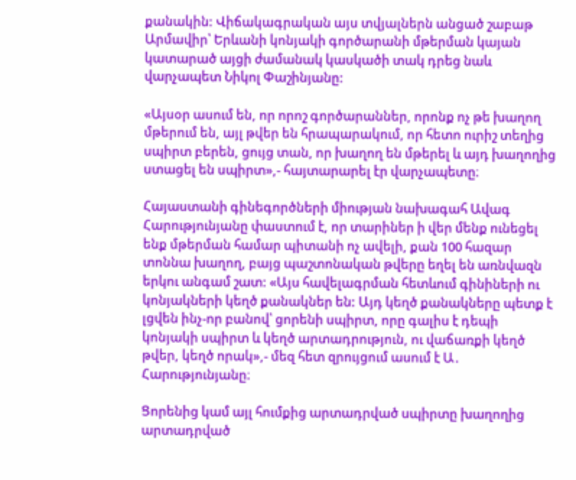քանակին: Վիճակագրական այս տվյալներն անցած շաբաթ Արմավիր՝ Երևանի կոնյակի գործարանի մթերման կայան կատարած այցի ժամանակ կասկածի տակ դրեց նաև վարչապետ Նիկոլ Փաշինյանը:

«Այսօր ասում են, որ որոշ գործարաններ, որոնք ոչ թե խաղող մթերում են, այլ թվեր են հրապարակում, որ հետո ուրիշ տեղից սպիրտ բերեն, ցույց տան, որ խաղող են մթերել և այդ խաղողից ստացել են սպիրտ»,- հայտարարել էր վարչապետը։

Հայաստանի գինեգործների միության նախագահ Ավագ Հարությունյանը փաստում է, որ տարիներ ի վեր մենք ունեցել ենք մթերման համար պիտանի ոչ ավելի, քան 100 հազար տոննա խաղող, բայց պաշտոնական թվերը եղել են առնվազն երկու անգամ շատ: «Այս հավելագրման հետևում գինիների ու կոնյակների կեղծ քանակներ են: Այդ կեղծ քանակները պետք է լցվեն ինչ-որ բանով՝ ցորենի սպիրտ, որը գալիս է դեպի կոնյակի սպիրտ և կեղծ արտադրություն, ու վաճառքի կեղծ թվեր, կեղծ որակ»,- մեզ հետ զրույցում ասում է Ա․ Հարությունյանը։

Ցորենից կամ այլ հումքից արտադրված սպիրտը խաղողից արտադրված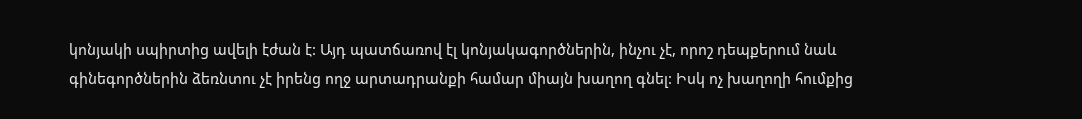կոնյակի սպիրտից ավելի էժան է: Այդ պատճառով էլ կոնյակագործներին, ինչու չէ, որոշ դեպքերում նաև գինեգործներին ձեռնտու չէ իրենց ողջ արտադրանքի համար միայն խաղող գնել: Իսկ ոչ խաղողի հումքից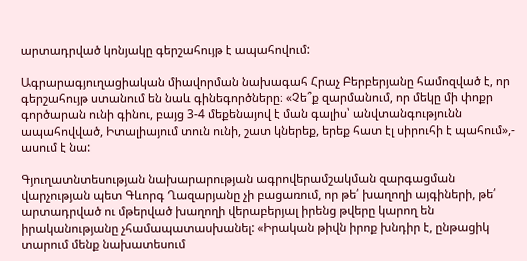արտադրված կոնյակը գերշահույթ է ապահովում:

Ագրարագյուղացիական միավորման նախագահ Հրաչ Բերբերյանը համոզված է, որ գերշահույթ ստանում են նաև գինեգործները։ «Չե՞ք զարմանում, որ մեկը մի փոքր գործարան ունի գինու, բայց 3-4 մեքենայով է ման գալիս՝ անվտանգությունն ապահովված, Իտալիայում տուն ունի, շատ կներեք, երեք հատ էլ սիրուհի է պահում»,- ասում է նա:

Գյուղատնտեսության նախարարության ագրովերամշակման զարգացման վարչության պետ Գևորգ Ղազարյանը չի բացառում, որ թե՛ խաղողի այգիների, թե՛ արտադրված ու մթերված խաղողի վերաբերյալ իրենց թվերը կարող են իրականությանը չհամապատասխանել: «Իրական թիվն իրոք խնդիր է, ընթացիկ տարում մենք նախատեսում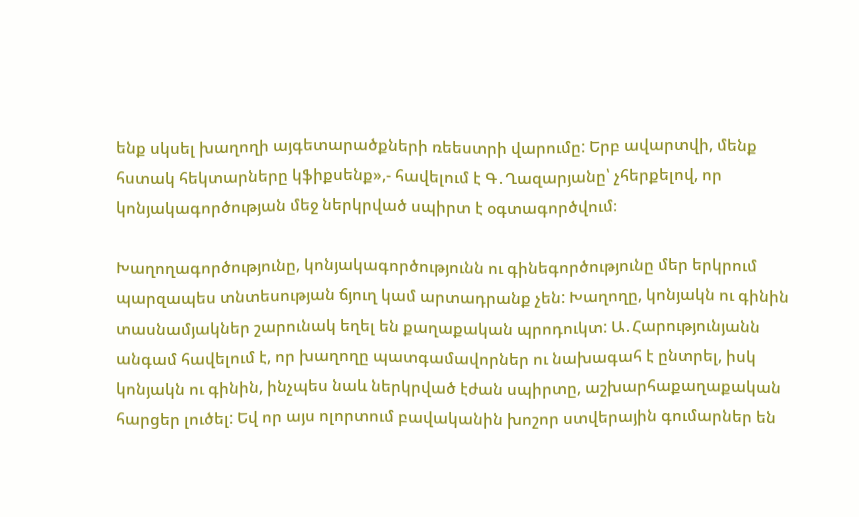ենք սկսել խաղողի այգետարածքների ռեեստրի վարումը: Երբ ավարտվի, մենք հստակ հեկտարները կֆիքսենք»,- հավելում է Գ․Ղազարյանը՝ չհերքելով, որ կոնյակագործության մեջ ներկրված սպիրտ է օգտագործվում։

Խաղողագործությունը, կոնյակագործությունն ու գինեգործությունը մեր երկրում պարզապես տնտեսության ճյուղ կամ արտադրանք չեն: Խաղողը, կոնյակն ու գինին տասնամյակներ շարունակ եղել են քաղաքական պրոդուկտ: Ա․Հարությունյանն անգամ հավելում է, որ խաղողը պատգամավորներ ու նախագահ է ընտրել, իսկ կոնյակն ու գինին, ինչպես նաև ներկրված էժան սպիրտը, աշխարհաքաղաքական հարցեր լուծել: Եվ որ այս ոլորտում բավականին խոշոր ստվերային գումարներ են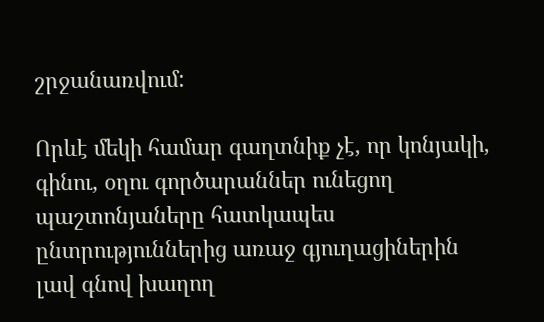շրջանառվում:

Որևէ մեկի համար գաղտնիք չէ, որ կոնյակի, գինու, օղու գործարաններ ունեցող պաշտոնյաները հատկապես ընտրություններից առաջ գյուղացիներին լավ գնով խաղող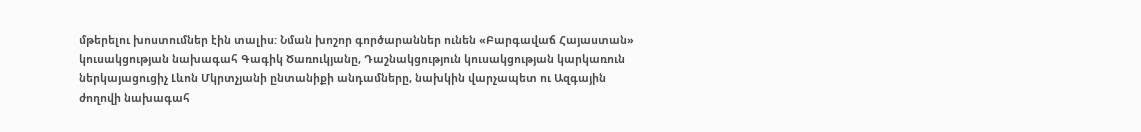մթերելու խոստումներ էին տալիս: Նման խոշոր գործարաններ ունեն «Բարգավաճ Հայաստան» կուսակցության նախագահ Գագիկ Ծառուկյանը, Դաշնակցություն կուսակցության կարկառուն ներկայացուցիչ Լևոն Մկրտչյանի ընտանիքի անդամները, նախկին վարչապետ ու Ազգային ժողովի նախագահ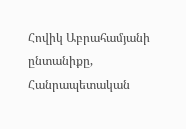Հովիկ Աբրահամյանի ընտանիքը, Հանրապետական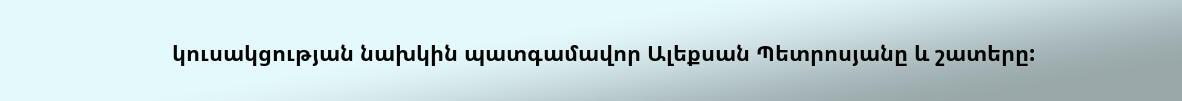կուսակցության նախկին պատգամավոր Ալեքսան Պետրոսյանը և շատերը: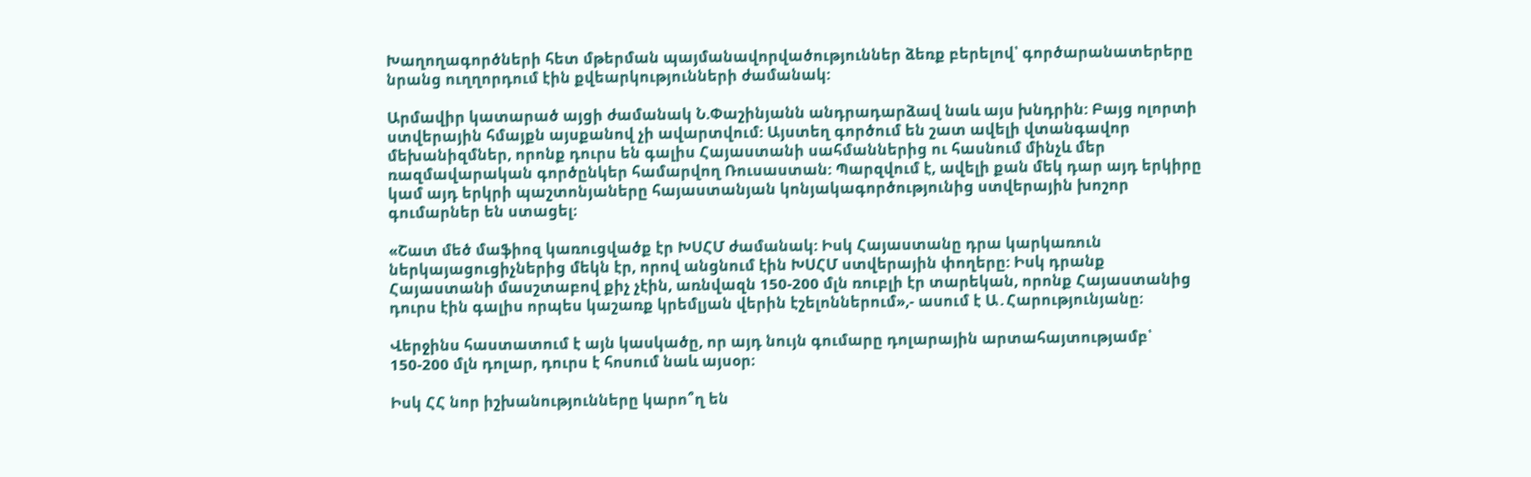Խաղողագործների հետ մթերման պայմանավորվածություններ ձեռք բերելով՝ գործարանատերերը նրանց ուղղորդում էին քվեարկությունների ժամանակ:

Արմավիր կատարած այցի ժամանակ Ն.Փաշինյանն անդրադարձավ նաև այս խնդրին: Բայց ոլորտի ստվերային հմայքն այսքանով չի ավարտվում: Այստեղ գործում են շատ ավելի վտանգավոր մեխանիզմներ, որոնք դուրս են գալիս Հայաստանի սահմաններից ու հասնում մինչև մեր ռազմավարական գործընկեր համարվող Ռուսաստան: Պարզվում է, ավելի քան մեկ դար այդ երկիրը կամ այդ երկրի պաշտոնյաները հայաստանյան կոնյակագործությունից ստվերային խոշոր գումարներ են ստացել։

«Շատ մեծ մաֆիոզ կառուցվածք էր ԽՍՀՄ ժամանակ: Իսկ Հայաստանը դրա կարկառուն ներկայացուցիչներից մեկն էր, որով անցնում էին ԽՍՀՄ ստվերային փողերը: Իսկ դրանք Հայաստանի մասշտաբով քիչ չէին, առնվազն 150-200 մլն ռուբլի էր տարեկան, որոնք Հայաստանից դուրս էին գալիս որպես կաշառք կրեմլյան վերին էշելոններում»,- ասում է Ա․Հարությունյանը։

Վերջինս հաստատում է այն կասկածը, որ այդ նույն գումարը դոլարային արտահայտությամբ՝ 150-200 մլն դոլար, դուրս է հոսում նաև այսօր։

Իսկ ՀՀ նոր իշխանությունները կարո՞ղ են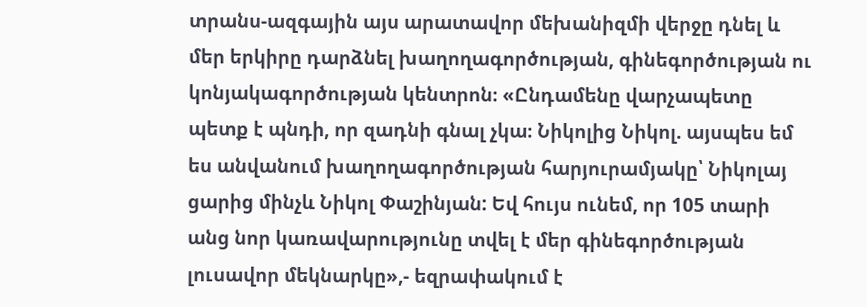տրանս-ազգային այս արատավոր մեխանիզմի վերջը դնել և մեր երկիրը դարձնել խաղողագործության, գինեգործության ու կոնյակագործության կենտրոն։ «Ընդամենը վարչապետը պետք է պնդի, որ զադնի գնալ չկա։ Նիկոլից Նիկոլ. այսպես եմ ես անվանում խաղողագործության հարյուրամյակը՝ Նիկոլայ ցարից մինչև Նիկոլ Փաշինյան: Եվ հույս ունեմ, որ 105 տարի անց նոր կառավարությունը տվել է մեր գինեգործության լուսավոր մեկնարկը»,- եզրափակում է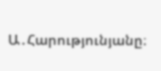Ա․Հարությունյանը։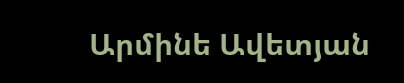Արմինե Ավետյան